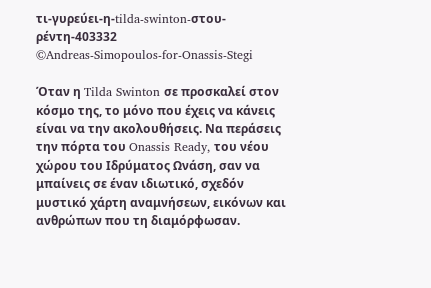τι-γυρεύει-η-tilda-swinton-στου-ρέντη-403332
©Andreas-Simopoulos-for-Onassis-Stegi

Όταν η Tilda Swinton σε προσκαλεί στον κόσμο της, το μόνο που έχεις να κάνεις είναι να την ακολουθήσεις. Να περάσεις την πόρτα του Onassis Ready, του νέου χώρου του Ιδρύματος Ωνάση, σαν να μπαίνεις σε έναν ιδιωτικό, σχεδόν μυστικό χάρτη αναμνήσεων, εικόνων και ανθρώπων που τη διαμόρφωσαν.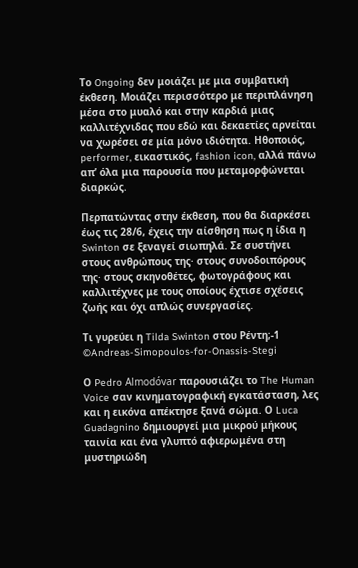Το Ongoing δεν μοιάζει με μια συμβατική έκθεση. Mοιάζει περισσότερο με περιπλάνηση μέσα στο μυαλό και στην καρδιά μιας καλλιτέχνιδας που εδώ και δεκαετίες αρνείται να χωρέσει σε μία μόνο ιδιότητα. Ηθοποιός, performer, εικαστικός, fashion icon, αλλά πάνω απ’ όλα μια παρουσία που μεταμορφώνεται διαρκώς.

Περπατώντας στην έκθεση, που θα διαρκέσει έως τις 28/6, έχεις την αίσθηση πως η ίδια η Swinton σε ξεναγεί σιωπηλά. Σε συστήνει στους ανθρώπους της· στους συνοδοιπόρους της· στους σκηνοθέτες, φωτογράφους και καλλιτέχνες με τους οποίους έχτισε σχέσεις ζωής και όχι απλώς συνεργασίες.

Τι γυρεύει η Tilda Swinton στου Ρέντη;-1
©Andreas-Simopoulos-for-Onassis-Stegi

Ο Pedro Almodóvar παρουσιάζει το The Human Voice σαν κινηματογραφική εγκατάσταση, λες και η εικόνα απέκτησε ξανά σώμα. Ο Luca Guadagnino δημιουργεί μια μικρού μήκους ταινία και ένα γλυπτό αφιερωμένα στη μυστηριώδη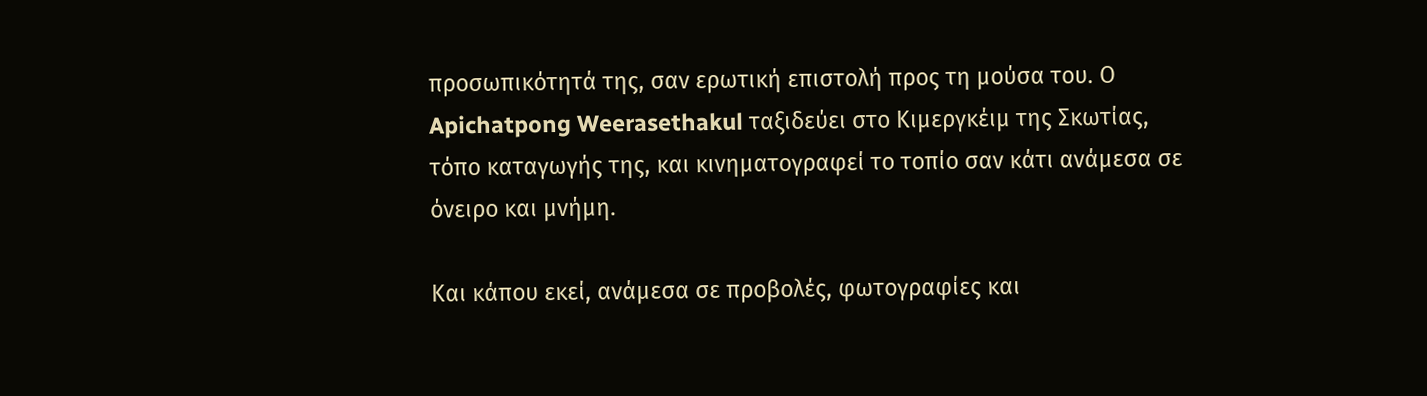προσωπικότητά της, σαν ερωτική επιστολή προς τη μούσα του. Ο Apichatpong Weerasethakul ταξιδεύει στο Κιμεργκέιμ της Σκωτίας, τόπο καταγωγής της, και κινηματογραφεί το τοπίο σαν κάτι ανάμεσα σε όνειρο και μνήμη.

Και κάπου εκεί, ανάμεσα σε προβολές, φωτογραφίες και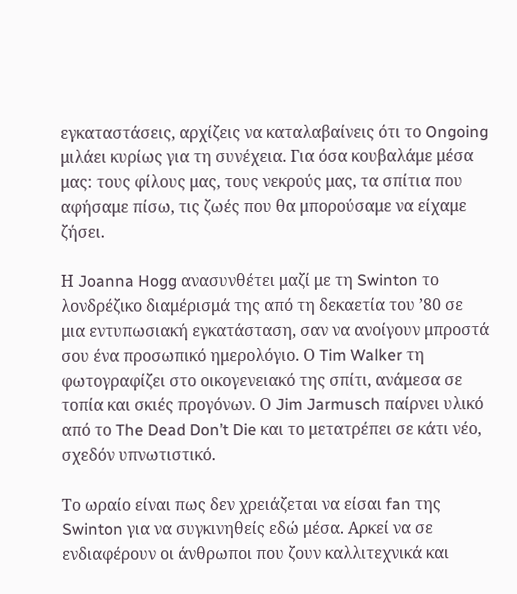εγκαταστάσεις, αρχίζεις να καταλαβαίνεις ότι το Ongoing μιλάει κυρίως για τη συνέχεια. Για όσα κουβαλάμε μέσα μας: τους φίλους μας, τους νεκρούς μας, τα σπίτια που αφήσαμε πίσω, τις ζωές που θα μπορούσαμε να είχαμε ζήσει.

Η Joanna Hogg ανασυνθέτει μαζί με τη Swinton το λονδρέζικο διαμέρισμά της από τη δεκαετία του ’80 σε μια εντυπωσιακή εγκατάσταση, σαν να ανοίγουν μπροστά σου ένα προσωπικό ημερολόγιο. Ο Tim Walker τη φωτογραφίζει στο οικογενειακό της σπίτι, ανάμεσα σε τοπία και σκιές προγόνων. Ο Jim Jarmusch παίρνει υλικό από το The Dead Don’t Die και το μετατρέπει σε κάτι νέο, σχεδόν υπνωτιστικό.

Το ωραίο είναι πως δεν χρειάζεται να είσαι fan της Swinton για να συγκινηθείς εδώ μέσα. Αρκεί να σε ενδιαφέρουν οι άνθρωποι που ζουν καλλιτεχνικά και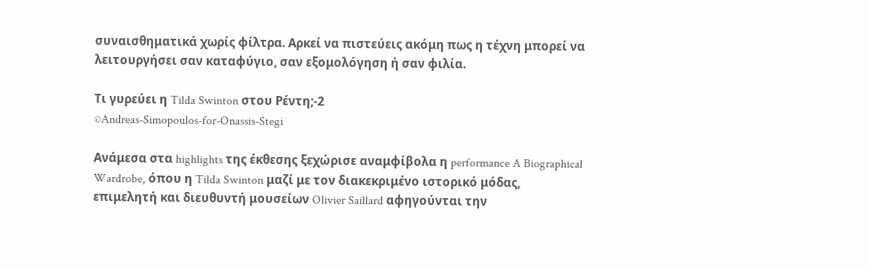συναισθηματικά χωρίς φίλτρα. Αρκεί να πιστεύεις ακόμη πως η τέχνη μπορεί να λειτουργήσει σαν καταφύγιο, σαν εξομολόγηση ή σαν φιλία.

Τι γυρεύει η Tilda Swinton στου Ρέντη;-2
©Andreas-Simopoulos-for-Onassis-Stegi

Ανάμεσα στα highlights της έκθεσης ξεχώρισε αναμφίβολα η performance A Biographical Wardrobe, όπου η Tilda Swinton μαζί με τον διακεκριμένο ιστορικό μόδας, επιμελητή και διευθυντή μουσείων Olivier Saillard αφηγούνται την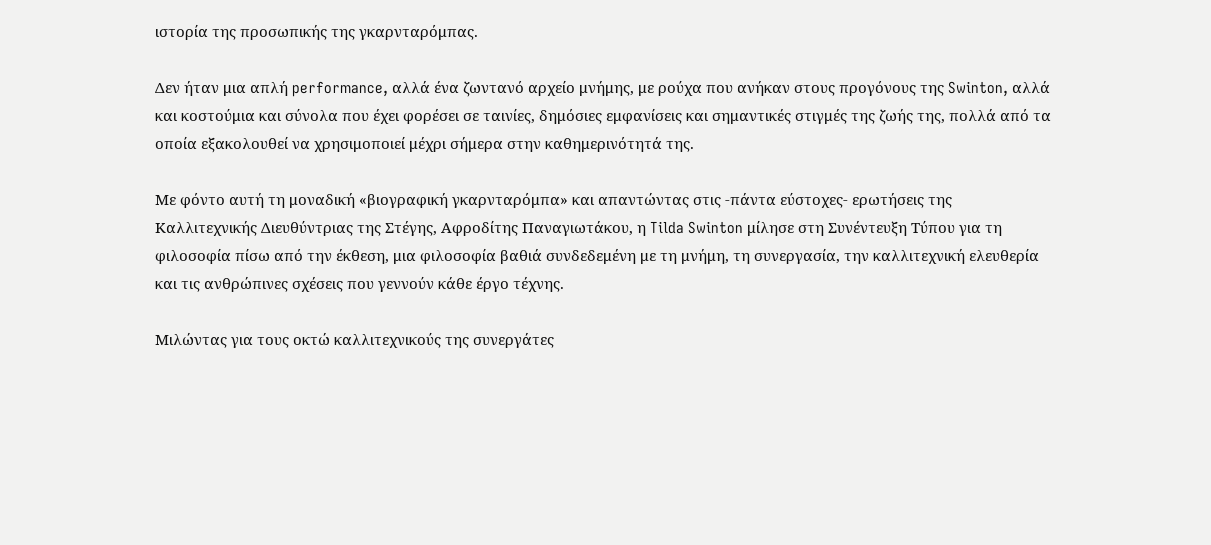ιστορία της προσωπικής της γκαρνταρόμπας.

Δεν ήταν μια απλή performance, αλλά ένα ζωντανό αρχείο μνήμης, με ρούχα που ανήκαν στους προγόνους της Swinton, αλλά και κοστούμια και σύνολα που έχει φορέσει σε ταινίες, δημόσιες εμφανίσεις και σημαντικές στιγμές της ζωής της, πολλά από τα οποία εξακολουθεί να χρησιμοποιεί μέχρι σήμερα στην καθημερινότητά της.

Με φόντο αυτή τη μοναδική «βιογραφική γκαρνταρόμπα» και απαντώντας στις -πάντα εύστοχες- ερωτήσεις της Καλλιτεχνικής Διευθύντριας της Στέγης, Αφροδίτης Παναγιωτάκου, η Tilda Swinton μίλησε στη Συνέντευξη Τύπου για τη φιλοσοφία πίσω από την έκθεση, μια φιλοσοφία βαθιά συνδεδεμένη με τη μνήμη, τη συνεργασία, την καλλιτεχνική ελευθερία και τις ανθρώπινες σχέσεις που γεννούν κάθε έργο τέχνης.

Μιλώντας για τους οκτώ καλλιτεχνικούς της συνεργάτες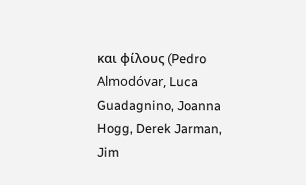και φίλους (Pedro Almodóvar, Luca Guadagnino, Joanna Hogg, Derek Jarman, Jim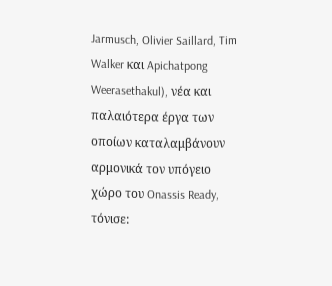Jarmusch, Olivier Saillard, Tim Walker και Apichatpong Weerasethakul), νέα και παλαιότερα έργα των οποίων καταλαμβάνουν αρμονικά τον υπόγειο χώρο του Onassis Ready, τόνισε: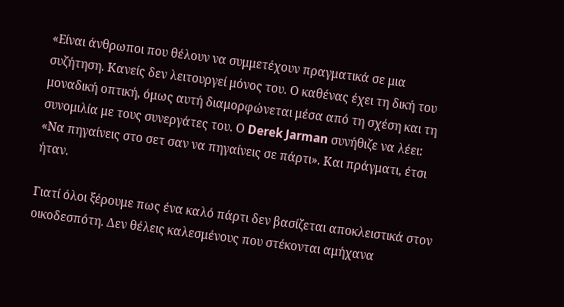«Είναι άνθρωποι που θέλουν να συμμετέχουν πραγματικά σε μια συζήτηση. Κανείς δεν λειτουργεί μόνος του. Ο καθένας έχει τη δική του μοναδική οπτική, όμως αυτή διαμορφώνεται μέσα από τη σχέση και τη συνομιλία με τους συνεργάτες του. Ο Derek Jarman συνήθιζε να λέει: «Να πηγαίνεις στο σετ σαν να πηγαίνεις σε πάρτι». Και πράγματι, έτσι ήταν.

Γιατί όλοι ξέρουμε πως ένα καλό πάρτι δεν βασίζεται αποκλειστικά στον οικοδεσπότη. Δεν θέλεις καλεσμένους που στέκονται αμήχανα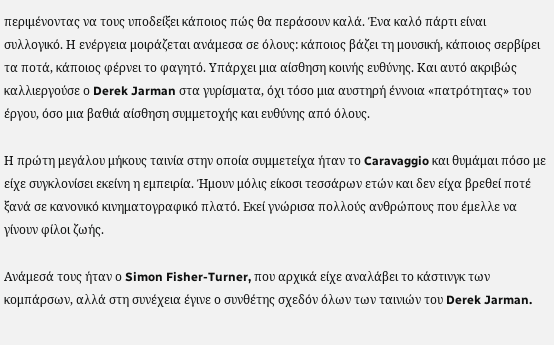περιμένοντας να τους υποδείξει κάποιος πώς θα περάσουν καλά. Ένα καλό πάρτι είναι συλλογικό. Η ενέργεια μοιράζεται ανάμεσα σε όλους: κάποιος βάζει τη μουσική, κάποιος σερβίρει τα ποτά, κάποιος φέρνει το φαγητό. Υπάρχει μια αίσθηση κοινής ευθύνης. Και αυτό ακριβώς καλλιεργούσε ο Derek Jarman στα γυρίσματα, όχι τόσο μια αυστηρή έννοια «πατρότητας» του έργου, όσο μια βαθιά αίσθηση συμμετοχής και ευθύνης από όλους.

Η πρώτη μεγάλου μήκους ταινία στην οποία συμμετείχα ήταν το Caravaggio και θυμάμαι πόσο με είχε συγκλονίσει εκείνη η εμπειρία. Ήμουν μόλις είκοσι τεσσάρων ετών και δεν είχα βρεθεί ποτέ ξανά σε κανονικό κινηματογραφικό πλατό. Εκεί γνώρισα πολλούς ανθρώπους που έμελλε να γίνουν φίλοι ζωής.

Ανάμεσά τους ήταν ο Simon Fisher-Turner, που αρχικά είχε αναλάβει το κάστινγκ των κομπάρσων, αλλά στη συνέχεια έγινε ο συνθέτης σχεδόν όλων των ταινιών του Derek Jarman.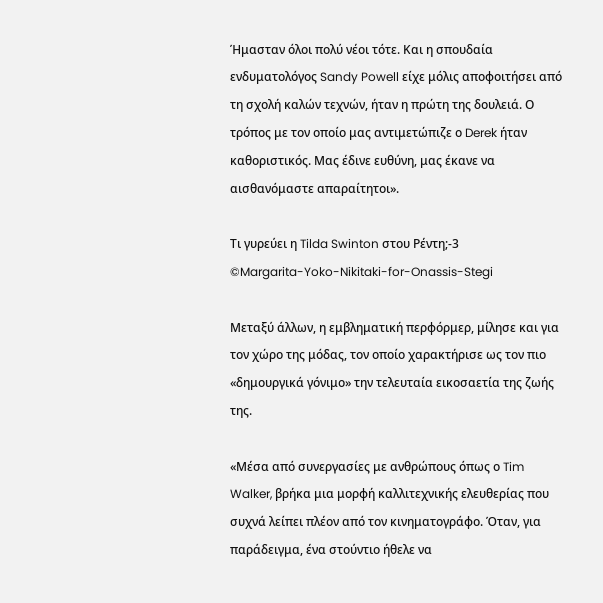Ήμασταν όλοι πολύ νέοι τότε. Και η σπουδαία ενδυματολόγος Sandy Powell είχε μόλις αποφοιτήσει από τη σχολή καλών τεχνών, ήταν η πρώτη της δουλειά. Ο τρόπος με τον οποίο μας αντιμετώπιζε ο Derek ήταν καθοριστικός. Μας έδινε ευθύνη, μας έκανε να αισθανόμαστε απαραίτητοι».

Τι γυρεύει η Tilda Swinton στου Ρέντη;-3
©Margarita-Yoko-Nikitaki-for-Onassis-Stegi

Μεταξύ άλλων, η εμβληματική περφόρμερ, μίλησε και για τον χώρο της μόδας, τον οποίο χαρακτήρισε ως τον πιο «δημουργικά γόνιμο» την τελευταία εικοσαετία της ζωής της.

«Μέσα από συνεργασίες με ανθρώπους όπως ο Tim Walker, βρήκα μια μορφή καλλιτεχνικής ελευθερίας που συχνά λείπει πλέον από τον κινηματογράφο. Όταν, για παράδειγμα, ένα στούντιο ήθελε να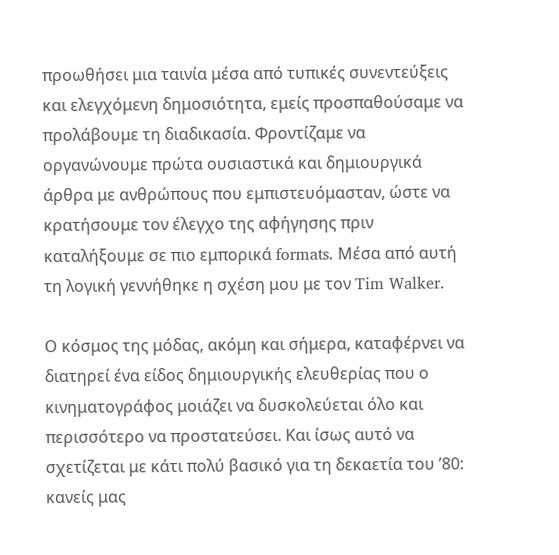προωθήσει μια ταινία μέσα από τυπικές συνεντεύξεις και ελεγχόμενη δημοσιότητα, εμείς προσπαθούσαμε να προλάβουμε τη διαδικασία. Φροντίζαμε να οργανώνουμε πρώτα ουσιαστικά και δημιουργικά άρθρα με ανθρώπους που εμπιστευόμασταν, ώστε να κρατήσουμε τον έλεγχο της αφήγησης πριν καταλήξουμε σε πιο εμπορικά formats. Μέσα από αυτή τη λογική γεννήθηκε η σχέση μου με τον Tim Walker.

Ο κόσμος της μόδας, ακόμη και σήμερα, καταφέρνει να διατηρεί ένα είδος δημιουργικής ελευθερίας που ο κινηματογράφος μοιάζει να δυσκολεύεται όλο και περισσότερο να προστατεύσει. Και ίσως αυτό να σχετίζεται με κάτι πολύ βασικό για τη δεκαετία του ’80: κανείς μας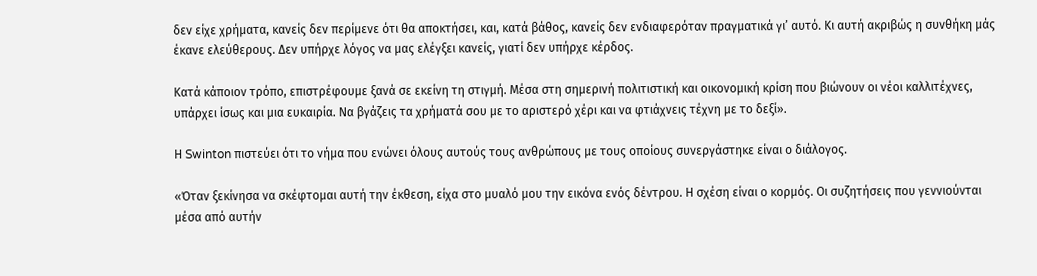δεν είχε χρήματα, κανείς δεν περίμενε ότι θα αποκτήσει, και, κατά βάθος, κανείς δεν ενδιαφερόταν πραγματικά γι’ αυτό. Κι αυτή ακριβώς η συνθήκη μάς έκανε ελεύθερους. Δεν υπήρχε λόγος να μας ελέγξει κανείς, γιατί δεν υπήρχε κέρδος.

Κατά κάποιον τρόπο, επιστρέφουμε ξανά σε εκείνη τη στιγμή. Μέσα στη σημερινή πολιτιστική και οικονομική κρίση που βιώνουν οι νέοι καλλιτέχνες, υπάρχει ίσως και μια ευκαιρία. Να βγάζεις τα χρήματά σου με το αριστερό χέρι και να φτιάχνεις τέχνη με το δεξί».

Η Swinton πιστεύει ότι το νήμα που ενώνει όλους αυτούς τους ανθρώπους με τους οποίους συνεργάστηκε είναι ο διάλογος.

«Όταν ξεκίνησα να σκέφτομαι αυτή την έκθεση, είχα στο μυαλό μου την εικόνα ενός δέντρου. Η σχέση είναι ο κορμός. Οι συζητήσεις που γεννιούνται μέσα από αυτήν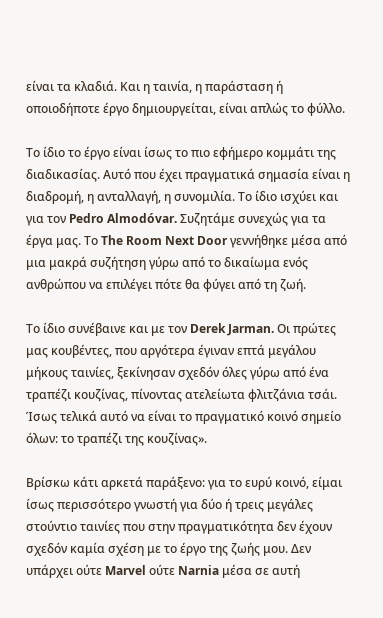είναι τα κλαδιά. Και η ταινία, η παράσταση ή οποιοδήποτε έργο δημιουργείται, είναι απλώς το φύλλο.

Το ίδιο το έργο είναι ίσως το πιο εφήμερο κομμάτι της διαδικασίας. Αυτό που έχει πραγματικά σημασία είναι η διαδρομή, η ανταλλαγή, η συνομιλία. Το ίδιο ισχύει και για τον Pedro Almodóvar. Συζητάμε συνεχώς για τα έργα μας. Το The Room Next Door γεννήθηκε μέσα από μια μακρά συζήτηση γύρω από το δικαίωμα ενός ανθρώπου να επιλέγει πότε θα φύγει από τη ζωή.

Το ίδιο συνέβαινε και με τον Derek Jarman. Οι πρώτες μας κουβέντες, που αργότερα έγιναν επτά μεγάλου μήκους ταινίες, ξεκίνησαν σχεδόν όλες γύρω από ένα τραπέζι κουζίνας, πίνοντας ατελείωτα φλιτζάνια τσάι. Ίσως τελικά αυτό να είναι το πραγματικό κοινό σημείο όλων: το τραπέζι της κουζίνας».

Βρίσκω κάτι αρκετά παράξενο: για το ευρύ κοινό, είμαι ίσως περισσότερο γνωστή για δύο ή τρεις μεγάλες στούντιο ταινίες που στην πραγματικότητα δεν έχουν σχεδόν καμία σχέση με το έργο της ζωής μου. Δεν υπάρχει ούτε Marvel ούτε Narnia μέσα σε αυτή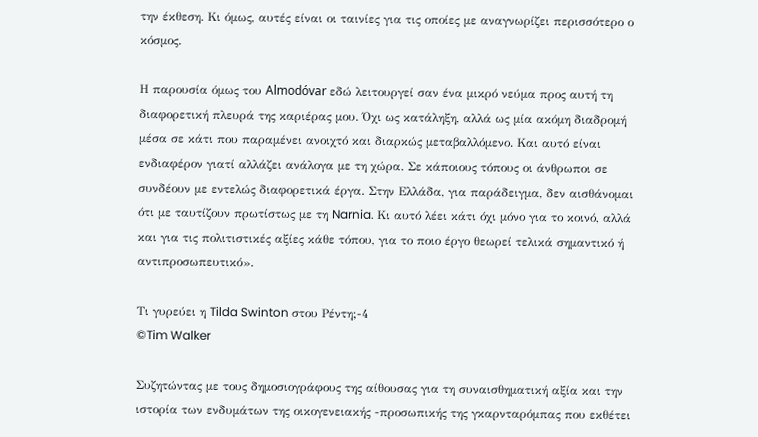την έκθεση. Κι όμως, αυτές είναι οι ταινίες για τις οποίες με αναγνωρίζει περισσότερο ο κόσμος.

Η παρουσία όμως του Almodóvar εδώ λειτουργεί σαν ένα μικρό νεύμα προς αυτή τη διαφορετική πλευρά της καριέρας μου. Όχι ως κατάληξη, αλλά ως μία ακόμη διαδρομή μέσα σε κάτι που παραμένει ανοιχτό και διαρκώς μεταβαλλόμενο. Και αυτό είναι ενδιαφέρον γιατί αλλάζει ανάλογα με τη χώρα. Σε κάποιους τόπους οι άνθρωποι σε συνδέουν με εντελώς διαφορετικά έργα. Στην Ελλάδα, για παράδειγμα, δεν αισθάνομαι ότι με ταυτίζουν πρωτίστως με τη Narnia. Κι αυτό λέει κάτι όχι μόνο για το κοινό, αλλά και για τις πολιτιστικές αξίες κάθε τόπου, για το ποιο έργο θεωρεί τελικά σημαντικό ή αντιπροσωπευτικό».

Τι γυρεύει η Tilda Swinton στου Ρέντη;-4
©Tim Walker

Συζητώντας με τους δημοσιογράφους της αίθουσας για τη συναισθηματική αξία και την ιστορία των ενδυμάτων της οικογενειακής -προσωπικής της γκαρνταρόμπας που εκθέτει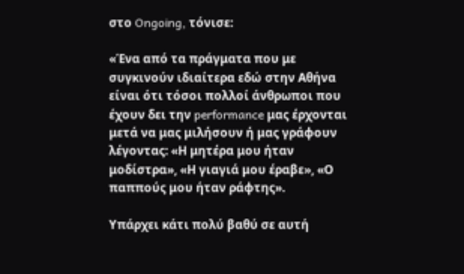στο Ongoing, τόνισε:

«Ένα από τα πράγματα που με συγκινούν ιδιαίτερα εδώ στην Αθήνα είναι ότι τόσοι πολλοί άνθρωποι που έχουν δει την performance μας έρχονται μετά να μας μιλήσουν ή μας γράφουν λέγοντας: «Η μητέρα μου ήταν μοδίστρα», «Η γιαγιά μου έραβε», «Ο παππούς μου ήταν ράφτης».

Υπάρχει κάτι πολύ βαθύ σε αυτή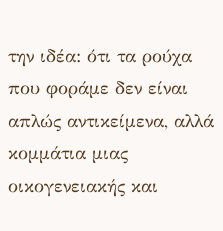την ιδέα: ότι τα ρούχα που φοράμε δεν είναι απλώς αντικείμενα, αλλά κομμάτια μιας οικογενειακής και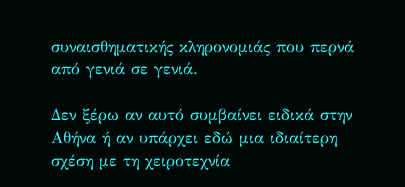συναισθηματικής κληρονομιάς που περνά από γενιά σε γενιά.

Δεν ξέρω αν αυτό συμβαίνει ειδικά στην Αθήνα ή αν υπάρχει εδώ μια ιδιαίτερη σχέση με τη χειροτεχνία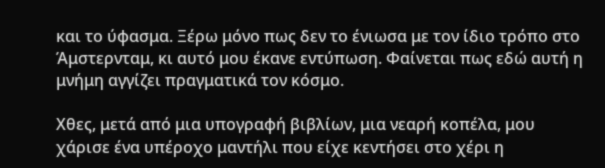και το ύφασμα. Ξέρω μόνο πως δεν το ένιωσα με τον ίδιο τρόπο στο Άμστερνταμ, κι αυτό μου έκανε εντύπωση. Φαίνεται πως εδώ αυτή η μνήμη αγγίζει πραγματικά τον κόσμο.

Χθες, μετά από μια υπογραφή βιβλίων, μια νεαρή κοπέλα, μου χάρισε ένα υπέροχο μαντήλι που είχε κεντήσει στο χέρι η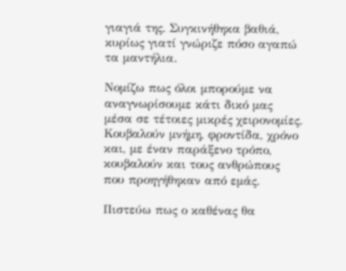γιαγιά της. Συγκινήθηκα βαθιά, κυρίως γιατί γνώριζε πόσο αγαπώ τα μαντήλια.

Νομίζω πως όλοι μπορούμε να αναγνωρίσουμε κάτι δικό μας μέσα σε τέτοιες μικρές χειρονομίες. Κουβαλούν μνήμη, φροντίδα, χρόνο και, με έναν παράξενο τρόπο, κουβαλούν και τους ανθρώπους που προηγήθηκαν από εμάς.

Πιστεύω πως ο καθένας θα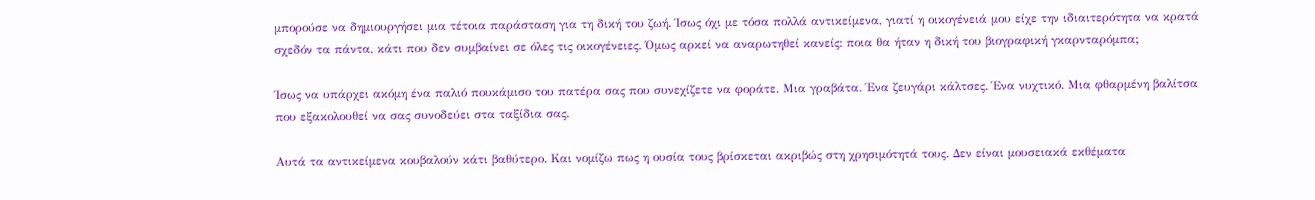μπορούσε να δημιουργήσει μια τέτοια παράσταση για τη δική του ζωή. Ίσως όχι με τόσα πολλά αντικείμενα, γιατί η οικογένειά μου είχε την ιδιαιτερότητα να κρατά σχεδόν τα πάντα, κάτι που δεν συμβαίνει σε όλες τις οικογένειες. Όμως αρκεί να αναρωτηθεί κανείς: ποια θα ήταν η δική του βιογραφική γκαρνταρόμπα;

Ίσως να υπάρχει ακόμη ένα παλιό πουκάμισο του πατέρα σας που συνεχίζετε να φοράτε. Μια γραβάτα. Ένα ζευγάρι κάλτσες. Ένα νυχτικό. Μια φθαρμένη βαλίτσα που εξακολουθεί να σας συνοδεύει στα ταξίδια σας.

Αυτά τα αντικείμενα κουβαλούν κάτι βαθύτερο. Και νομίζω πως η ουσία τους βρίσκεται ακριβώς στη χρησιμότητά τους. Δεν είναι μουσειακά εκθέματα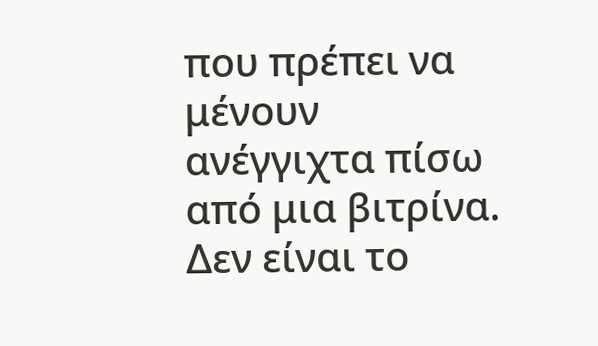που πρέπει να μένουν ανέγγιχτα πίσω από μια βιτρίνα. Δεν είναι το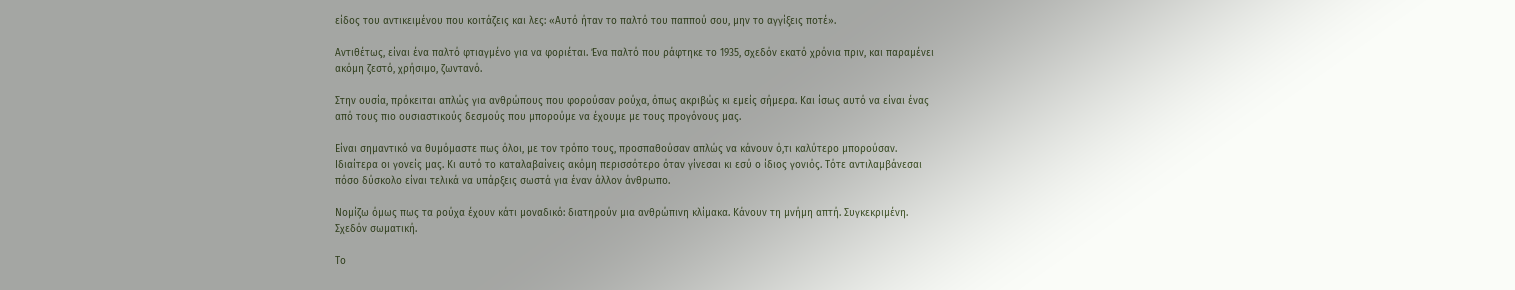είδος του αντικειμένου που κοιτάζεις και λες: «Αυτό ήταν το παλτό του παππού σου, μην το αγγίξεις ποτέ».

Αντιθέτως, είναι ένα παλτό φτιαγμένο για να φοριέται. Ένα παλτό που ράφτηκε το 1935, σχεδόν εκατό χρόνια πριν, και παραμένει ακόμη ζεστό, χρήσιμο, ζωντανό.

Στην ουσία, πρόκειται απλώς για ανθρώπους που φορούσαν ρούχα, όπως ακριβώς κι εμείς σήμερα. Και ίσως αυτό να είναι ένας από τους πιο ουσιαστικούς δεσμούς που μπορούμε να έχουμε με τους προγόνους μας.

Είναι σημαντικό να θυμόμαστε πως όλοι, με τον τρόπο τους, προσπαθούσαν απλώς να κάνουν ό,τι καλύτερο μπορούσαν. Ιδιαίτερα οι γονείς μας. Κι αυτό το καταλαβαίνεις ακόμη περισσότερο όταν γίνεσαι κι εσύ ο ίδιος γονιός. Τότε αντιλαμβάνεσαι πόσο δύσκολο είναι τελικά να υπάρξεις σωστά για έναν άλλον άνθρωπο.

Νομίζω όμως πως τα ρούχα έχουν κάτι μοναδικό: διατηρούν μια ανθρώπινη κλίμακα. Κάνουν τη μνήμη απτή. Συγκεκριμένη. Σχεδόν σωματική.

Το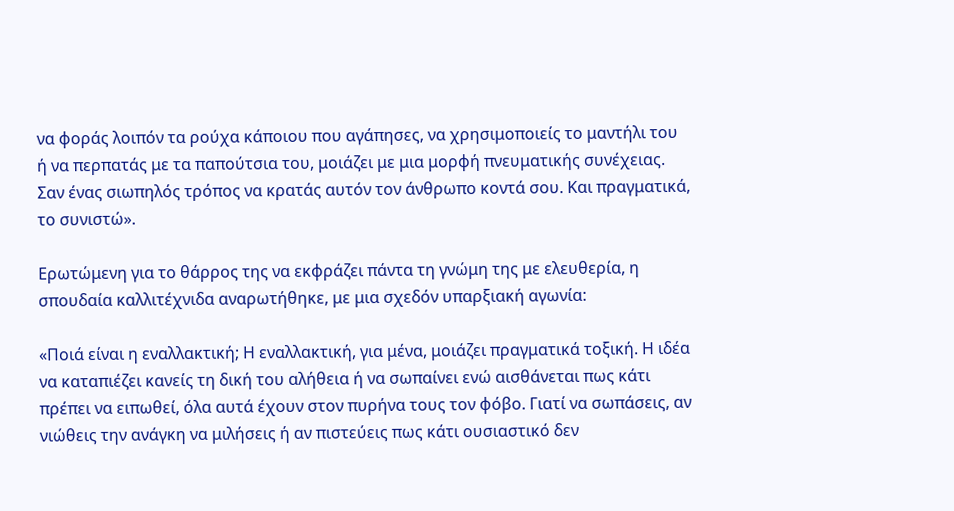να φοράς λοιπόν τα ρούχα κάποιου που αγάπησες, να χρησιμοποιείς το μαντήλι του ή να περπατάς με τα παπούτσια του, μοιάζει με μια μορφή πνευματικής συνέχειας. Σαν ένας σιωπηλός τρόπος να κρατάς αυτόν τον άνθρωπο κοντά σου. Και πραγματικά, το συνιστώ».

Ερωτώμενη για το θάρρος της να εκφράζει πάντα τη γνώμη της με ελευθερία, η σπουδαία καλλιτέχνιδα αναρωτήθηκε, με μια σχεδόν υπαρξιακή αγωνία:

«Ποιά είναι η εναλλακτική; Η εναλλακτική, για μένα, μοιάζει πραγματικά τοξική. Η ιδέα να καταπιέζει κανείς τη δική του αλήθεια ή να σωπαίνει ενώ αισθάνεται πως κάτι πρέπει να ειπωθεί, όλα αυτά έχουν στον πυρήνα τους τον φόβο. Γιατί να σωπάσεις, αν νιώθεις την ανάγκη να μιλήσεις ή αν πιστεύεις πως κάτι ουσιαστικό δεν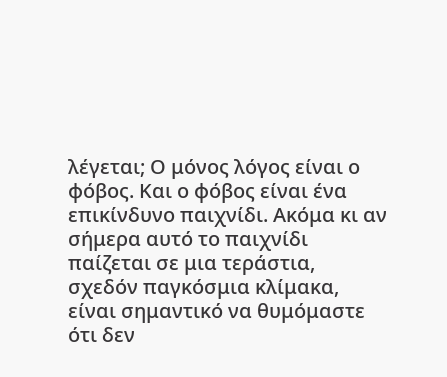λέγεται; Ο μόνος λόγος είναι ο φόβος. Και ο φόβος είναι ένα επικίνδυνο παιχνίδι. Ακόμα κι αν σήμερα αυτό το παιχνίδι παίζεται σε μια τεράστια, σχεδόν παγκόσμια κλίμακα, είναι σημαντικό να θυμόμαστε ότι δεν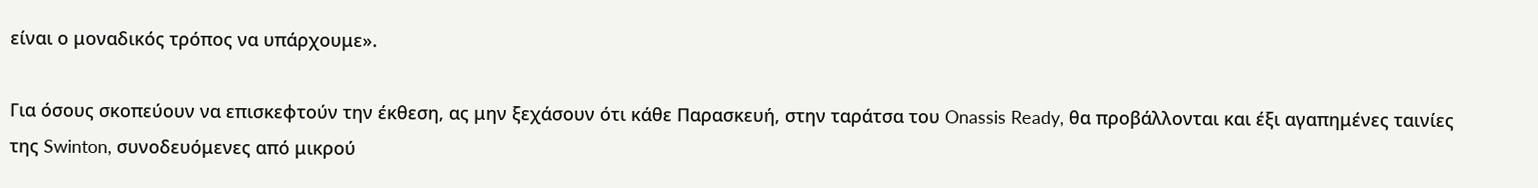είναι ο μοναδικός τρόπος να υπάρχουμε».

Για όσους σκοπεύουν να επισκεφτούν την έκθεση, ας μην ξεχάσουν ότι κάθε Παρασκευή, στην ταράτσα του Onassis Ready, θα προβάλλονται και έξι αγαπημένες ταινίες της Swinton, συνοδευόμενες από μικρού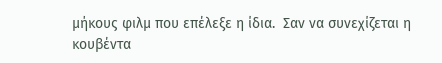μήκους φιλμ που επέλεξε η ίδια.  Σαν να συνεχίζεται η κουβέντα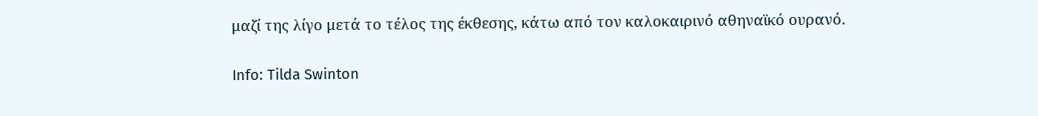μαζί της λίγο μετά το τέλος της έκθεσης, κάτω από τον καλοκαιρινό αθηναϊκό ουρανό.

Info: Tilda Swinton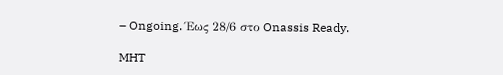– Ongoing. Έως 28/6 στο Onassis Ready.

MHT